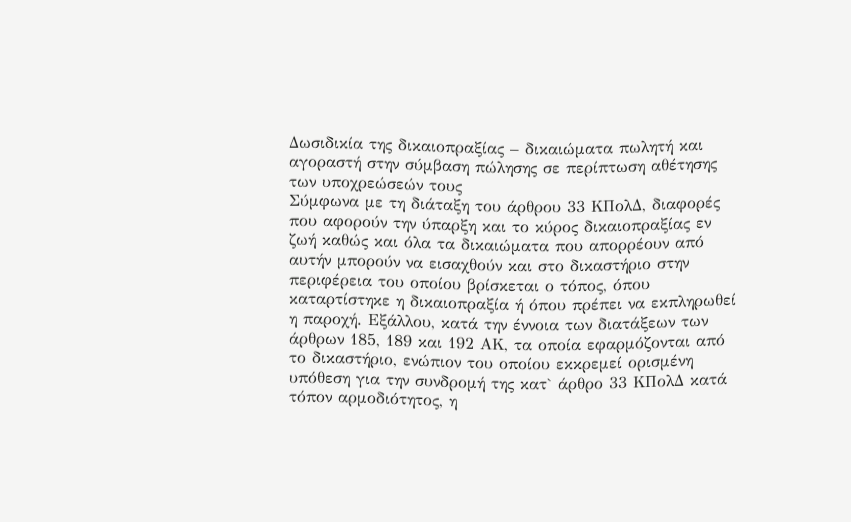Δωσιδικία της δικαιοπραξίας – δικαιώματα πωλητή και αγοραστή στην σύμβαση πώλησης σε περίπτωση αθέτησης των υποχρεώσεών τους
Σύμφωνα με τη διάταξη του άρθρου 33 ΚΠολΔ, διαφορές που αφορούν την ύπαρξη και το κύρος δικαιοπραξίας εν ζωή καθώς και όλα τα δικαιώματα που απορρέουν από αυτήν μπορούν να εισαχθούν και στο δικαστήριο στην περιφέρεια του οποίου βρίσκεται ο τόπος, όπου καταρτίστηκε η δικαιοπραξία ή όπου πρέπει να εκπληρωθεί η παροχή. Εξάλλου, κατά την έννοια των διατάξεων των άρθρων 185, 189 και 192 ΑΚ, τα οποία εφαρμόζονται από το δικαστήριο, ενώπιον του οποίου εκκρεμεί ορισμένη υπόθεση για την συνδρομή της κατ` άρθρο 33 ΚΠολΔ κατά τόπον αρμοδιότητος, η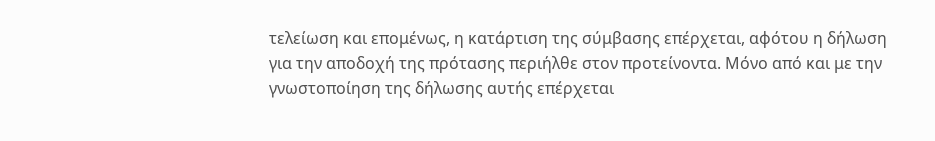τελείωση και επομένως, η κατάρτιση της σύμβασης επέρχεται, αφότου η δήλωση για την αποδοχή της πρότασης περιήλθε στον προτείνοντα. Μόνο από και με την γνωστοποίηση της δήλωσης αυτής επέρχεται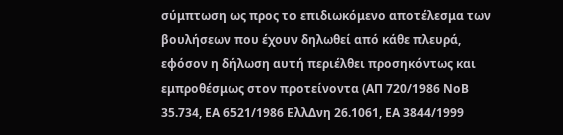σύμπτωση ως προς το επιδιωκόμενο αποτέλεσμα των βουλήσεων που έχουν δηλωθεί από κάθε πλευρά, εφόσον η δήλωση αυτή περιέλθει προσηκόντως και εμπροθέσμως στον προτείνοντα (ΑΠ 720/1986 ΝοΒ 35.734, ΕΑ 6521/1986 ΕλλΔνη 26.1061, ΕΑ 3844/1999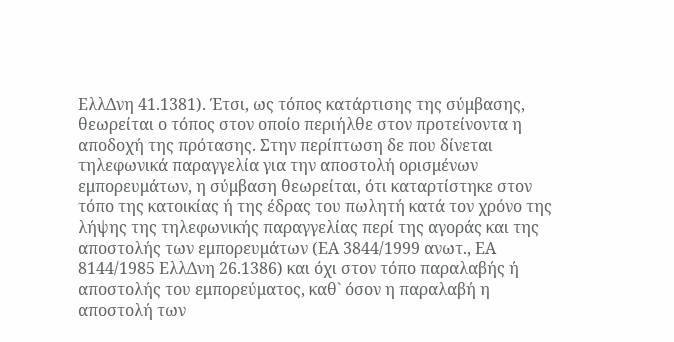ΕλλΔνη 41.1381). Έτσι, ως τόπος κατάρτισης της σύμβασης, θεωρείται ο τόπος στον οποίο περιήλθε στον προτείνοντα η αποδοχή της πρότασης. Στην περίπτωση δε που δίνεται τηλεφωνικά παραγγελία για την αποστολή ορισμένων εμπορευμάτων, η σύμβαση θεωρείται, ότι καταρτίστηκε στον τόπο της κατοικίας ή της έδρας του πωλητή κατά τον χρόνο της λήψης της τηλεφωνικής παραγγελίας περί της αγοράς και της αποστολής των εμπορευμάτων (ΕΑ 3844/1999 ανωτ., ΕΑ 8144/1985 ΕλλΔνη 26.1386) και όχι στον τόπο παραλαβής ή αποστολής του εμπορεύματος, καθ` όσον η παραλαβή η αποστολή των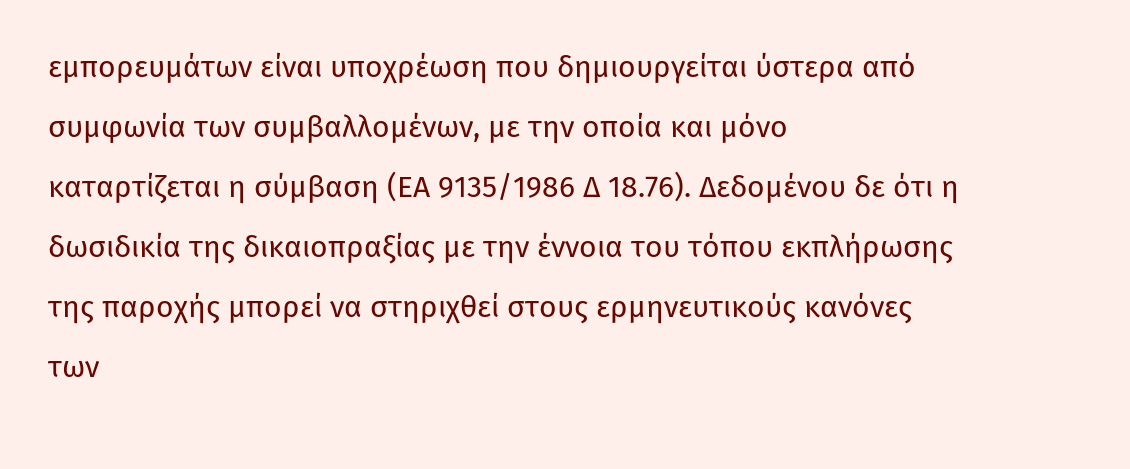εμπορευμάτων είναι υποχρέωση που δημιουργείται ύστερα από συμφωνία των συμβαλλομένων, με την οποία και μόνο καταρτίζεται η σύμβαση (ΕΑ 9135/1986 Δ 18.76). Δεδομένου δε ότι η δωσιδικία της δικαιοπραξίας με την έννοια του τόπου εκπλήρωσης της παροχής μπορεί να στηριχθεί στους ερμηνευτικούς κανόνες των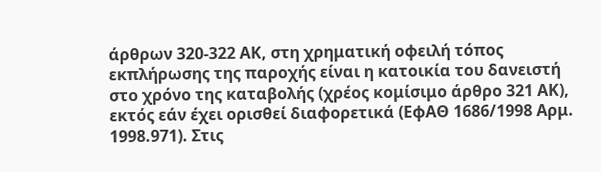άρθρων 320-322 ΑΚ, στη χρηματική οφειλή τόπος εκπλήρωσης της παροχής είναι η κατοικία του δανειστή στο χρόνο της καταβολής (χρέος κομίσιμο άρθρο 321 ΑΚ), εκτός εάν έχει ορισθεί διαφορετικά (ΕφΑΘ 1686/1998 Αρμ. 1998.971). Στις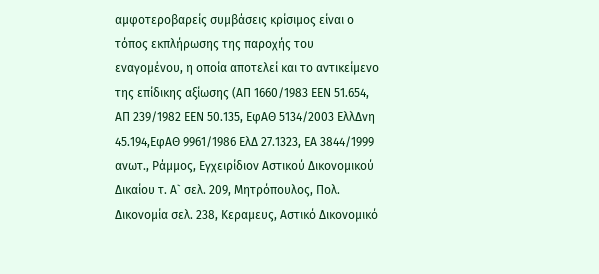αμφοτεροβαρείς συμβάσεις κρίσιμος είναι ο τόπος εκπλήρωσης της παροχής του εναγομένου, η οποία αποτελεί και το αντικείμενο της επίδικης αξίωσης (ΑΠ 1660/1983 ΕΕΝ 51.654, ΑΠ 239/1982 ΕΕΝ 50.135, ΕφΑΘ 5134/2003 ΕλλΔνη 45.194,ΕφΑΘ 9961/1986 ΕλΔ 27.1323, ΕΑ 3844/1999 ανωτ., Ράμμος, Εγχειρίδιον Αστικού Δικονομικού Δικαίου τ. Α` σελ. 209, Μητρόπουλος, Πολ. Δικονομία σελ. 238, Κεραμευς, Αστικό Δικονομικό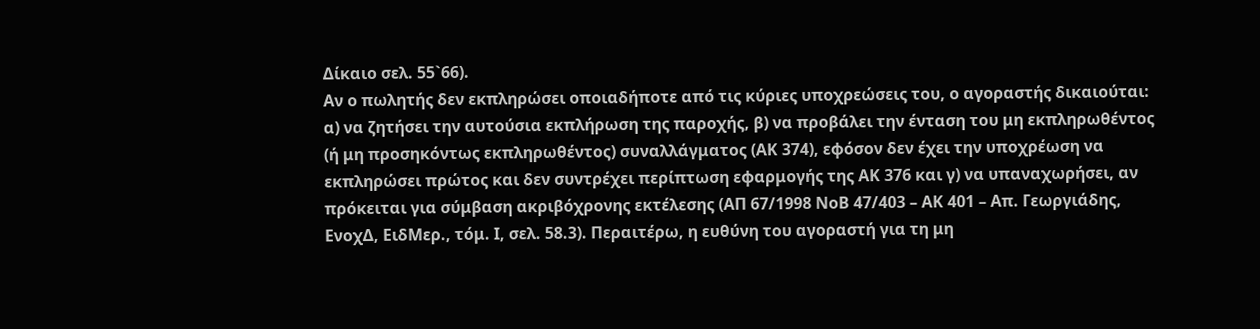Δίκαιο σελ. 55`66).
Αν ο πωλητής δεν εκπληρώσει οποιαδήποτε από τις κύριες υποχρεώσεις του, ο αγοραστής δικαιούται: α) να ζητήσει την αυτούσια εκπλήρωση της παροχής, β) να προβάλει την ένταση του μη εκπληρωθέντος (ή μη προσηκόντως εκπληρωθέντος) συναλλάγματος (ΑΚ 374), εφόσον δεν έχει την υποχρέωση να εκπληρώσει πρώτος και δεν συντρέχει περίπτωση εφαρμογής της ΑΚ 376 και γ) να υπαναχωρήσει, αν πρόκειται για σύμβαση ακριβόχρονης εκτέλεσης (ΑΠ 67/1998 ΝοΒ 47/403 – ΑΚ 401 – Απ. Γεωργιάδης, ΕνοχΔ, ΕιδΜερ., τόμ. Ι, σελ. 58.3). Περαιτέρω, η ευθύνη του αγοραστή για τη μη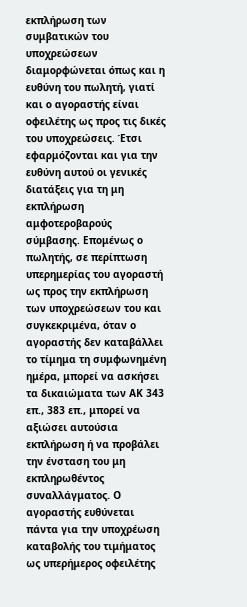εκπλήρωση των συμβατικών του υποχρεώσεων διαμορφώνεται όπως και η ευθύνη του πωλητή, γιατί και ο αγοραστής είναι οφειλέτης ως προς τις δικές του υποχρεώσεις. Έτσι εφαρμόζονται και για την ευθύνη αυτού οι γενικές διατάξεις για τη μη εκπλήρωση αμφοτεροβαρούς σύμβασης. Επομένως ο πωλητής, σε περίπτωση υπερημερίας του αγοραστή ως προς την εκπλήρωση των υποχρεώσεων του και συγκεκριμένα, όταν ο αγοραστής δεν καταβάλλει το τίμημα τη συμφωνημένη ημέρα, μπορεί να ασκήσει τα δικαιώματα των ΑΚ 343 επ., 383 επ., μπορεί να αξιώσει αυτούσια εκπλήρωση ή να προβάλει την ένσταση του μη εκπληρωθέντος συναλλάγματος. Ο αγοραστής ευθύνεται πάντα για την υποχρέωση καταβολής του τιμήματος ως υπερήμερος οφειλέτης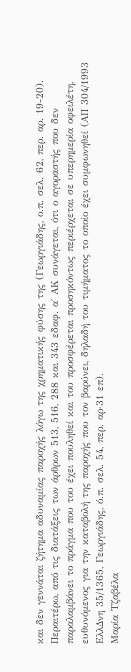και δεν γεννάται ζήτημα αδυναμίας παροχής λόγω της χρηματικής φύσης της (Γεωργιάδης, ο.π. σελ. 62, περ. αρ. 19-20). Περαιτέρω, από τις διατάξεις των άρθρων 513, 516, 288 και 343 εδαφ. α΄ ΑΚ συνάγεται, ότι ο αγοραστής που δεν παραλαμβάνει το πράγμα που του έχει πουληθεί και του προσφέρεται προσηκόντως περιέρχεται σε υπερημερία οφειλέτη, ευθυνόμενος για την καταβολή της παροχής που τον βαρύνει, δηλαδή του τιμήματος το οποίο έχει συμφωνηθεί (ΑΠ 304/1993 ΕλλΔνη 35/1365, Γεωργιάδης, ό.π. σελ. 54, περ. αρ·31 επ).
Μαρία Τζαβέλα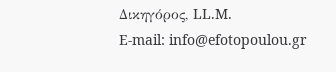Δικηγόρος, LL.M.
E-mail: info@efotopoulou.gr